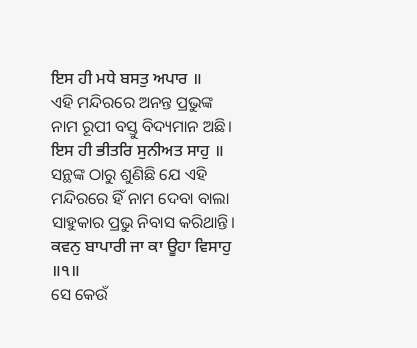ਇਸ ਹੀ ਮਧੇ ਬਸਤੁ ਅਪਾਰ ॥
ଏହି ମନ୍ଦିରରେ ଅନନ୍ତ ପ୍ରଭୁଙ୍କ ନାମ ରୂପୀ ବସ୍ତୁ ବିଦ୍ୟମାନ ଅଛି।
ਇਸ ਹੀ ਭੀਤਰਿ ਸੁਨੀਅਤ ਸਾਹੁ ॥
ସନ୍ଥଙ୍କ ଠାରୁ ଶୁଣିଛି ଯେ ଏହି ମନ୍ଦିରରେ ହିଁ ନାମ ଦେବା ବାଲା ସାହୁକାର ପ୍ରଭୁ ନିବାସ କରିଥାନ୍ତି।
ਕਵਨੁ ਬਾਪਾਰੀ ਜਾ ਕਾ ਊਹਾ ਵਿਸਾਹੁ ॥੧॥
ସେ କେଉଁ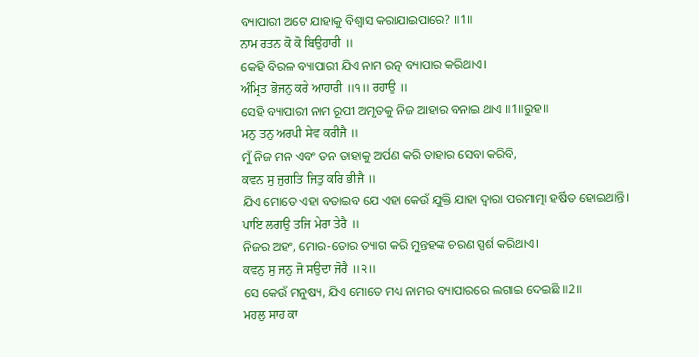ବ୍ୟାପାରୀ ଅଟେ ଯାହାକୁ ବିଶ୍ଵାସ କରାଯାଇପାରେ? ॥1॥
ਨਾਮ ਰਤਨ ਕੋ ਕੋ ਬਿਉਹਾਰੀ ॥
କେହି ବିରଳ ବ୍ୟାପାରୀ ଯିଏ ନାମ ରତ୍ନ ବ୍ୟାପାର କରିଥାଏ।
ਅੰਮ੍ਰਿਤ ਭੋਜਨੁ ਕਰੇ ਆਹਾਰੀ ॥੧॥ ਰਹਾਉ ॥
ସେହି ବ୍ୟାପାରୀ ନାମ ରୂପୀ ଅମୃତକୁ ନିଜ ଆହାର ବନାଇ ଥାଏ ॥1॥ରୁହ॥
ਮਨੁ ਤਨੁ ਅਰਪੀ ਸੇਵ ਕਰੀਜੈ ॥
ମୁଁ ନିଜ ମନ ଏବଂ ତନ ତାହାକୁ ଅର୍ପଣ କରି ତାହାର ସେବା କରିବି,
ਕਵਨ ਸੁ ਜੁਗਤਿ ਜਿਤੁ ਕਰਿ ਭੀਜੈ ॥
ଯିଏ ମୋତେ ଏହା ବତାଇବ ଯେ ଏହା କେଉଁ ଯୁକ୍ତି ଯାହା ଦ୍ଵାରା ପରମାତ୍ମା ହର୍ଷିତ ହୋଇଥାନ୍ତି।
ਪਾਇ ਲਗਉ ਤਜਿ ਮੇਰਾ ਤੇਰੈ ॥
ନିଜର ଅହଂ, ମୋର-ତୋର ତ୍ୟାଗ କରି ମୁନ୍ତହଙ୍କ ଚରଣ ସ୍ପର୍ଶ କରିଥାଏ।
ਕਵਨੁ ਸੁ ਜਨੁ ਜੋ ਸਉਦਾ ਜੋਰੈ ॥੨॥
ସେ କେଉଁ ମନୁଷ୍ୟ, ଯିଏ ମୋତେ ମଧ୍ୟ ନାମର ବ୍ୟାପାରରେ ଲଗାଇ ଦେଇଛି ॥2॥
ਮਹਲੁ ਸਾਹ ਕਾ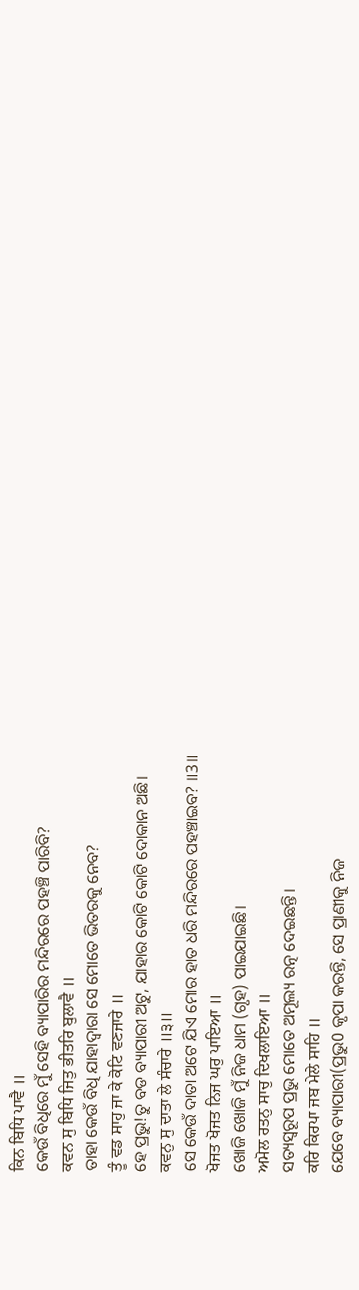ਕਿਨ ਬਿਧਿ ਪਾਵੈ ॥
କେଉଁ ବିଧିରେ ମୁଁ ସେହି ବ୍ୟାପାରିର ମନ୍ଦିରରେ ପହଞ୍ଚି ପାରିବି?
ਕਵਨ ਸੁ ਬਿਧਿ ਜਿਤੁ ਭੀਤਰਿ ਬੁਲਾਵੈ ॥
ତାହା କେଉଁ ବିଧି ଯାହାଦ୍ୱାରା ସେ ମୋତେ ଭିତରକୁ ନେବ?
ਤੂੰ ਵਡ ਸਾਹੁ ਜਾ ਕੇ ਕੋਟਿ ਵਣਜਾਰੇ ॥
ହେ ପ୍ରଭୁ!ତୁ ବଡ ବ୍ୟାପାରୀ ଅଟୁ, ଯାହାର କୋଟି କୋଟି ଦୋକାନ ଅଛି।
ਕਵਨੁ ਸੁ ਦਾਤਾ ਲੇ ਸੰਚਾਰੇ ॥੩॥
ସେ କେଉଁ ଦାତା ଅଟେ ଯିଏ ମୋର ହାତ ଧରି ମନ୍ଦିରରେ ପହଞ୍ଚାଇବ? ॥3॥
ਖੋਜਤ ਖੋਜਤ ਨਿਜ ਘਰੁ ਪਾਇਆ ॥
ଖୋଜି ଖୋଜି ମୁଁ ନିଜ ଧାମ (ଗୃହ) ପାଇଯାଇଛି।
ਅਮੋਲ ਰਤਨੁ ਸਾਚੁ ਦਿਖਲਾਇਆ ॥
ସତ୍ୟସ୍ଵରୂପ ପ୍ରଭୁ ମୋତେ ଅମୂଲ୍ୟ ରତ୍ନ ଦେଇଛନ୍ତି।
ਕਰਿ ਕਿਰਪਾ ਜਬ ਮੇਲੇ ਸਾਹਿ ॥
ଯେବେ ବ୍ୟାପାରୀ(ପ୍ରଭୁ0 କୃପା କରନ୍ତି, ସେ ପ୍ରାଣୀକୁ ନିଜ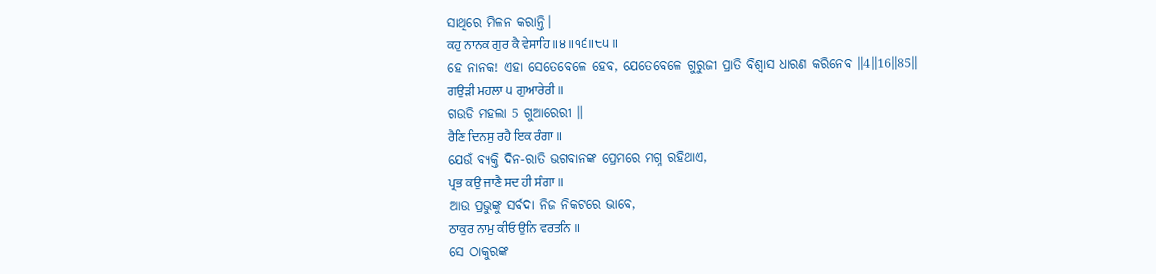ସାଥିରେ ମିଳନ କରାନ୍ତି।
ਕਹੁ ਨਾਨਕ ਗੁਰ ਕੈ ਵੇਸਾਹਿ ॥੪॥੧੬॥੮੫॥
ହେ ନାନକ! ଏହା ସେତେବେଳେ ହେବ, ଯେତେବେଳେ ଗୁରୁଜୀ ପ୍ରାତି ବିଶ୍ଵାସ ଧାରଣ କରିନେବ ॥4॥16॥85॥
ਗਉੜੀ ਮਹਲਾ ੫ ਗੁਆਰੇਰੀ ॥
ଗଉଡି ମହଲା 5 ଗୁଆରେରୀ ॥
ਰੈਣਿ ਦਿਨਸੁ ਰਹੈ ਇਕ ਰੰਗਾ ॥
ଯେଉଁ ବ୍ୟକ୍ତି ଦିନ-ରାତି ଭଗବାନଙ୍କ ପ୍ରେମରେ ମଗ୍ନ ରହିଥାଏ,
ਪ੍ਰਭ ਕਉ ਜਾਣੈ ਸਦ ਹੀ ਸੰਗਾ ॥
ଆଉ ପ୍ରଭୁଙ୍କୁ ସର୍ବଦା ନିଜ ନିକଟରେ ଭାବେ,
ਠਾਕੁਰ ਨਾਮੁ ਕੀਓ ਉਨਿ ਵਰਤਨਿ ॥
ସେ ଠାକୁରଙ୍କ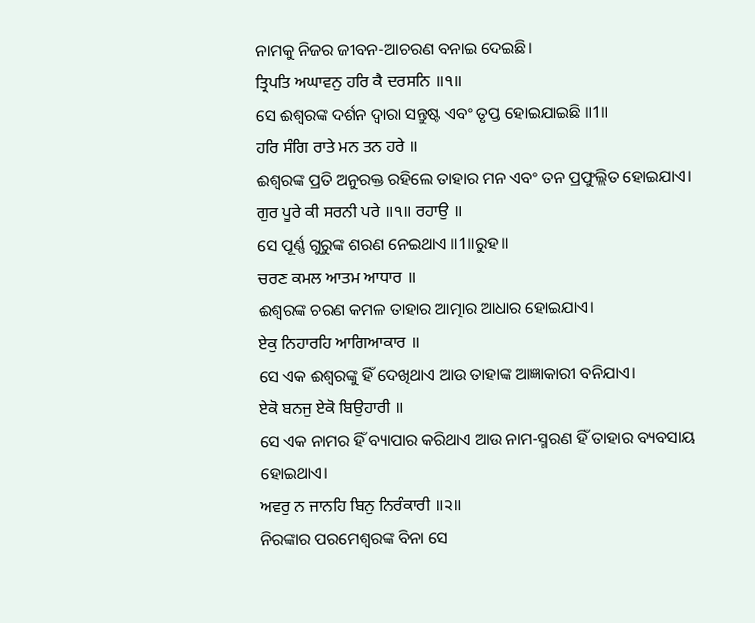ନାମକୁ ନିଜର ଜୀବନ-ଆଚରଣ ବନାଇ ଦେଇଛି।
ਤ੍ਰਿਪਤਿ ਅਘਾਵਨੁ ਹਰਿ ਕੈ ਦਰਸਨਿ ॥੧॥
ସେ ଈଶ୍ବରଙ୍କ ଦର୍ଶନ ଦ୍ଵାରା ସନ୍ତୁଷ୍ଟ ଏବଂ ତୃପ୍ତ ହୋଇଯାଇଛି ॥1॥
ਹਰਿ ਸੰਗਿ ਰਾਤੇ ਮਨ ਤਨ ਹਰੇ ॥
ଈଶ୍ବରଙ୍କ ପ୍ରତି ଅନୁରକ୍ତ ରହିଲେ ତାହାର ମନ ଏବଂ ତନ ପ୍ରଫୁଲ୍ଲିତ ହୋଇଯାଏ।
ਗੁਰ ਪੂਰੇ ਕੀ ਸਰਨੀ ਪਰੇ ॥੧॥ ਰਹਾਉ ॥
ସେ ପୂର୍ଣ୍ଣ ଗୁରୁଙ୍କ ଶରଣ ନେଇଥାଏ ॥1॥ରୁହ॥
ਚਰਣ ਕਮਲ ਆਤਮ ਆਧਾਰ ॥
ଈଶ୍ବରଙ୍କ ଚରଣ କମଳ ତାହାର ଆତ୍ମାର ଆଧାର ହୋଇଯାଏ।
ਏਕੁ ਨਿਹਾਰਹਿ ਆਗਿਆਕਾਰ ॥
ସେ ଏକ ଈଶ୍ଵରଙ୍କୁ ହିଁ ଦେଖିଥାଏ ଆଉ ତାହାଙ୍କ ଆଜ୍ଞାକାରୀ ବନିଯାଏ।
ਏਕੋ ਬਨਜੁ ਏਕੋ ਬਿਉਹਾਰੀ ॥
ସେ ଏକ ନାମର ହିଁ ବ୍ୟାପାର କରିଥାଏ ଆଉ ନାମ-ସ୍ମରଣ ହିଁ ତାହାର ବ୍ୟବସାୟ ହୋଇଥାଏ।
ਅਵਰੁ ਨ ਜਾਨਹਿ ਬਿਨੁ ਨਿਰੰਕਾਰੀ ॥੨॥
ନିରଙ୍କାର ପରମେଶ୍ଵରଙ୍କ ବିନା ସେ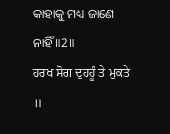କାହାକୁ ମଧ୍ୟ ଜାଣେ ନାହିଁ ॥2॥
ਹਰਖ ਸੋਗ ਦੁਹਹੂੰ ਤੇ ਮੁਕਤੇ ॥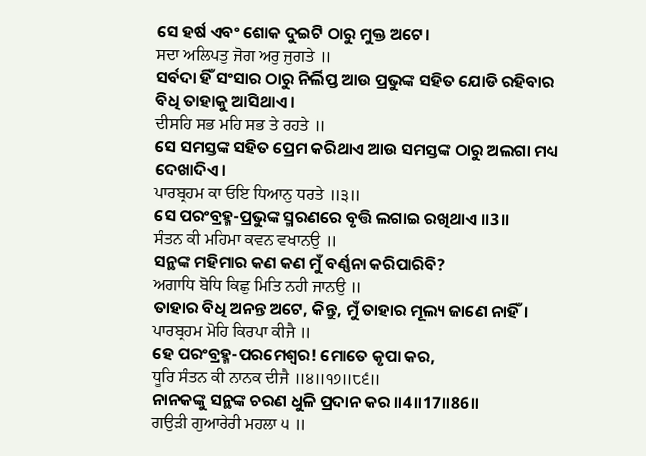ସେ ହର୍ଷ ଏବଂ ଶୋକ ଦୁଇଟି ଠାରୁ ମୁକ୍ତ ଅଟେ।
ਸਦਾ ਅਲਿਪਤੁ ਜੋਗ ਅਰੁ ਜੁਗਤੇ ॥
ସର୍ବଦା ହିଁ ସଂସାର ଠାରୁ ନିର୍ଲିପ୍ତ ଆଉ ପ୍ରଭୁଙ୍କ ସହିତ ଯୋଡି ରହିବାର ବିଧି ତାହାକୁ ଆସିଥାଏ।
ਦੀਸਹਿ ਸਭ ਮਹਿ ਸਭ ਤੇ ਰਹਤੇ ॥
ସେ ସମସ୍ତଙ୍କ ସହିତ ପ୍ରେମ କରିଥାଏ ଆଉ ସମସ୍ତଙ୍କ ଠାରୁ ଅଲଗା ମଧ୍ୟ ଦେଖାଦିଏ।
ਪਾਰਬ੍ਰਹਮ ਕਾ ਓਇ ਧਿਆਨੁ ਧਰਤੇ ॥੩॥
ସେ ପରଂବ୍ରହ୍ମ-ପ୍ରଭୁଙ୍କ ସ୍ମରଣରେ ବୃତ୍ତି ଲଗାଇ ରଖିଥାଏ ॥3॥
ਸੰਤਨ ਕੀ ਮਹਿਮਾ ਕਵਨ ਵਖਾਨਉ ॥
ସନ୍ଥଙ୍କ ମହିମାର କଣ କଣ ମୁଁ ବର୍ଣ୍ଣନା କରିପାରିବି?
ਅਗਾਧਿ ਬੋਧਿ ਕਿਛੁ ਮਿਤਿ ਨਹੀ ਜਾਨਉ ॥
ତାହାର ବିଧି ଅନନ୍ତ ଅଟେ, କିନ୍ତୁ, ମୁଁ ତାହାର ମୂଲ୍ୟ ଜାଣେ ନାହିଁ।
ਪਾਰਬ੍ਰਹਮ ਮੋਹਿ ਕਿਰਪਾ ਕੀਜੈ ॥
ହେ ପରଂବ୍ରହ୍ମ-ପରମେଶ୍ଵର! ମୋତେ କୃପା କର,
ਧੂਰਿ ਸੰਤਨ ਕੀ ਨਾਨਕ ਦੀਜੈ ॥੪॥੧੭॥੮੬॥
ନାନକଙ୍କୁ ସନ୍ଥଙ୍କ ଚରଣ ଧୁଳି ପ୍ରଦାନ କର ॥4॥17॥86॥
ਗਉੜੀ ਗੁਆਰੇਰੀ ਮਹਲਾ ੫ ॥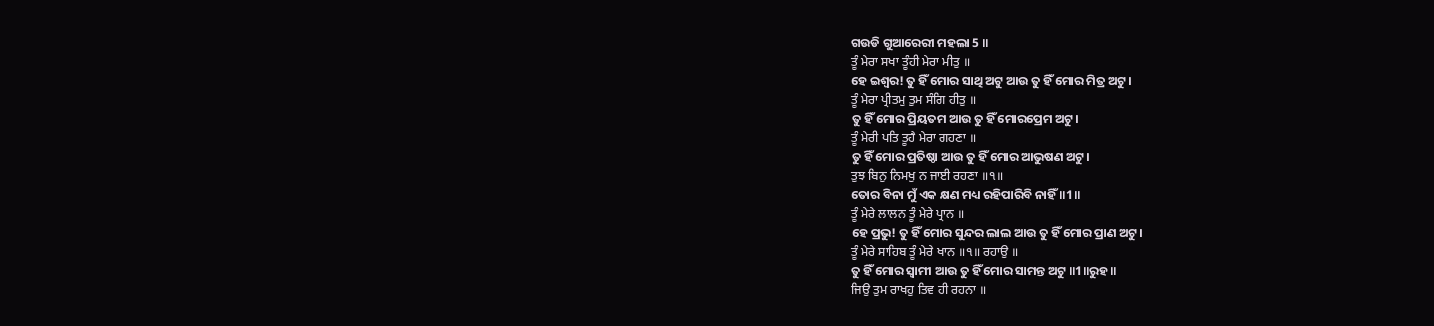ଗଉଡି ଗୁଆରେରୀ ମହଲା 5 ॥
ਤੂੰ ਮੇਰਾ ਸਖਾ ਤੂੰਹੀ ਮੇਰਾ ਮੀਤੁ ॥
ହେ ଇଶ୍ଵର! ତୁ ହିଁ ମୋର ସାଥି ଅଟୁ ଆଉ ତୁ ହିଁ ମୋର ମିତ୍ର ଅଟୁ।
ਤੂੰ ਮੇਰਾ ਪ੍ਰੀਤਮੁ ਤੁਮ ਸੰਗਿ ਹੀਤੁ ॥
ତୁ ହିଁ ମୋର ପ୍ରିୟତମ ଆଉ ତୁ ହିଁ ମୋରପ୍ରେମ ଅଟୁ।
ਤੂੰ ਮੇਰੀ ਪਤਿ ਤੂਹੈ ਮੇਰਾ ਗਹਣਾ ॥
ତୁ ହିଁ ମୋର ପ୍ରତିଷ୍ଠା ଆଉ ତୁ ହିଁ ମୋର ଆଭୁଷଣ ଅଟୁ।
ਤੁਝ ਬਿਨੁ ਨਿਮਖੁ ਨ ਜਾਈ ਰਹਣਾ ॥੧॥
ତୋର ବିନା ମୁଁ ଏକ କ୍ଷଣ ମଧ୍ୟ ରହିପାରିବି ନାହିଁ ॥1॥
ਤੂੰ ਮੇਰੇ ਲਾਲਨ ਤੂੰ ਮੇਰੇ ਪ੍ਰਾਨ ॥
ହେ ପ୍ରଭୁ! ତୁ ହିଁ ମୋର ସୁନ୍ଦର ଲାଲ ଆଉ ତୁ ହିଁ ମୋର ପ୍ରାଣ ଅଟୁ।
ਤੂੰ ਮੇਰੇ ਸਾਹਿਬ ਤੂੰ ਮੇਰੇ ਖਾਨ ॥੧॥ ਰਹਾਉ ॥
ତୁ ହିଁ ମୋର ସ୍ଵାମୀ ଆଉ ତୁ ହିଁ ମୋର ସାମନ୍ତ ଅଟୁ ॥1॥ରୁହ॥
ਜਿਉ ਤੁਮ ਰਾਖਹੁ ਤਿਵ ਹੀ ਰਹਨਾ ॥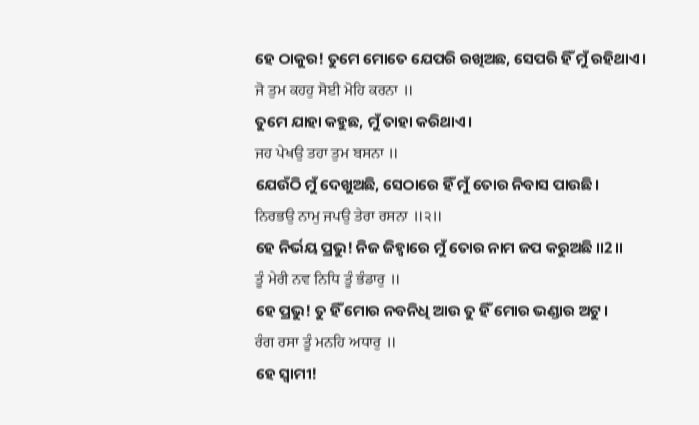ହେ ଠାକୁର! ତୁମେ ମୋତେ ଯେପରି ରଖିଅଛ, ସେପରି ହିଁ ମୁଁ ରହିଥାଏ।
ਜੋ ਤੁਮ ਕਹਹੁ ਸੋਈ ਮੋਹਿ ਕਰਨਾ ॥
ତୁମେ ଯାହା କହୁଛ, ମୁଁ ତାହା କରିଥାଏ।
ਜਹ ਪੇਖਉ ਤਹਾ ਤੁਮ ਬਸਨਾ ॥
ଯେଉଁଠି ମୁଁ ଦେଖୁଅଛି, ସେଠାରେ ହିଁ ମୁଁ ତୋର ନିବାସ ପାଉଛି।
ਨਿਰਭਉ ਨਾਮੁ ਜਪਉ ਤੇਰਾ ਰਸਨਾ ॥੨॥
ହେ ନିର୍ଭୟ ପ୍ରଭୁ! ନିଜ ଜିହ୍ଵାରେ ମୁଁ ତୋର ନାମ ଜପ କରୁଅଛି ॥2॥
ਤੂੰ ਮੇਰੀ ਨਵ ਨਿਧਿ ਤੂੰ ਭੰਡਾਰੁ ॥
ହେ ପ୍ରଭୁ! ତୁ ହିଁ ମୋର ନବନିଧି ଆଉ ତୁ ହିଁ ମୋର ଭଣ୍ଡାର ଅଟୁ।
ਰੰਗ ਰਸਾ ਤੂੰ ਮਨਹਿ ਅਧਾਰੁ ॥
ହେ ସ୍ଵାମୀ!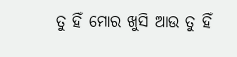ତୁ ହିଁ ମୋର ଖୁସି ଆଉ ତୁ ହିଁ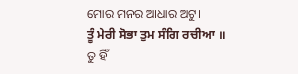ମୋର ମନର ଆଧାର ଅଟୁ।
ਤੂੰ ਮੇਰੀ ਸੋਭਾ ਤੁਮ ਸੰਗਿ ਰਚੀਆ ॥
ତୁ ହିଁ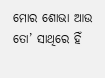ମୋର ଶୋଭା ଆଉ ତୋ’ ସାଥିରେ ହିଁ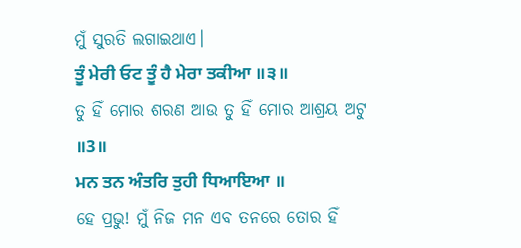ମୁଁ ସୁରତି ଲଗାଇଥାଏ।
ਤੂੰ ਮੇਰੀ ਓਟ ਤੂੰ ਹੈ ਮੇਰਾ ਤਕੀਆ ॥੩॥
ତୁ ହିଁ ମୋର ଶରଣ ଆଉ ତୁ ହିଁ ମୋର ଆଶ୍ରୟ ଅଟୁ ॥3॥
ਮਨ ਤਨ ਅੰਤਰਿ ਤੁਹੀ ਧਿਆਇਆ ॥
ହେ ପ୍ରଭୁ! ମୁଁ ନିଜ ମନ ଏବ ତନରେ ତୋର ହିଁ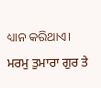ଧ୍ୟାନ କରିଥାଏ।
ਮਰਮੁ ਤੁਮਾਰਾ ਗੁਰ ਤੇ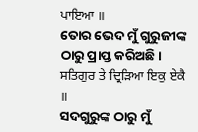ਪਾਇਆ ॥
ତୋର ଭେଦ ମୁଁ ଗୁରୁଜୀଙ୍କ ଠାରୁ ପ୍ରାପ୍ତ କରିଅଛି।
ਸਤਿਗੁਰ ਤੇ ਦ੍ਰਿੜਿਆ ਇਕੁ ਏਕੈ ॥
ସଦଗୁରୁଙ୍କ ଠାରୁ ମୁଁ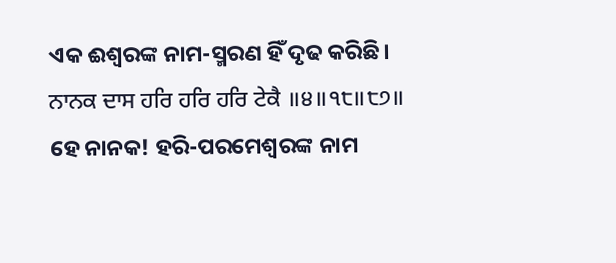ଏକ ଈଶ୍ବରଙ୍କ ନାମ-ସ୍ମରଣ ହିଁ ଦୃଢ କରିଛି।
ਨਾਨਕ ਦਾਸ ਹਰਿ ਹਰਿ ਹਰਿ ਟੇਕੈ ॥੪॥੧੮॥੮੭॥
ହେ ନାନକ! ହରି-ପରମେଶ୍ଵରଙ୍କ ନାମ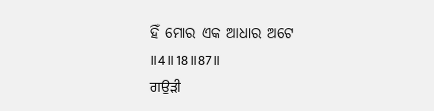ହିଁ ମୋର ଏକ ଆଧାର ଅଟେ ॥4॥18॥87॥
ਗਉੜੀ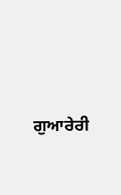ਗੁਆਰੇਰੀ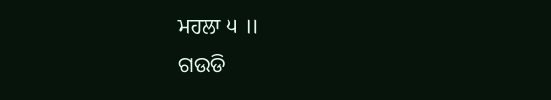ਮਹਲਾ ੫ ॥
ଗଉଡି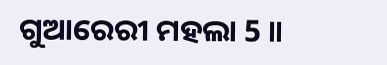ଗୁଆରେରୀ ମହଲା 5 ॥